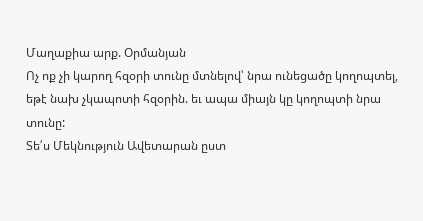Մաղաքիա արք. Օրմանյան
Ոչ ոք չի կարող հզօրի տունը մտնելով՝ նրա ունեցածը կողոպտել, եթէ նախ չկապոտի հզօրին. եւ ապա միայն կը կողոպտի նրա տունը:
Տե՛ս Մեկնություն Ավետարան ըստ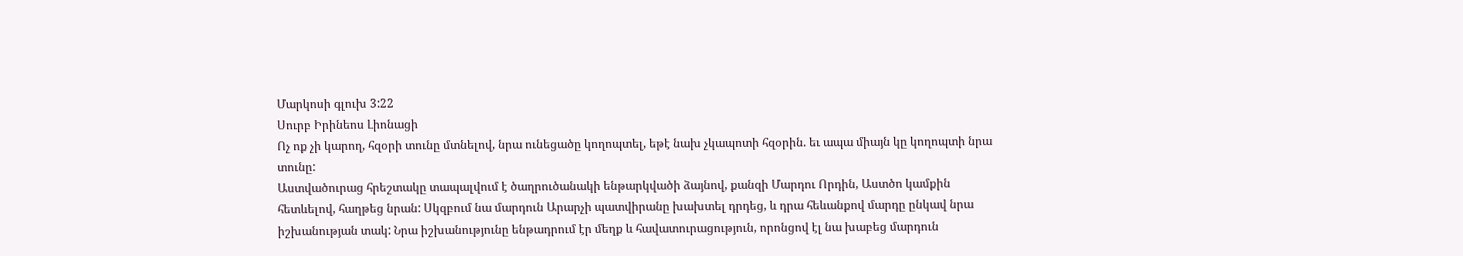Մարկոսի գլուխ 3:22
Սուրբ Իրինեոս Լիոնացի
Ոչ ոք չի կարող, հզօրի տունը մտնելով, նրա ունեցածը կողոպտել, եթէ նախ չկապոտի հզօրին. եւ ապա միայն կը կողոպտի նրա տունը:
Աստվածուրաց հրեշտակը տապալվում է ծաղրուծանակի ենթարկվածի ձայնով, քանզի Մարդու Որդին, Աստծո կամքին հետևելով, հաղթեց նրան: Սկզբում նա մարդուն Արարչի պատվիրանը խախտել դրդեց, և դրա հեևանքով մարդը ընկավ նրա իշխանության տակ: Նրա իշխանությունը ենթադրում էր մեղք և հավատուրացություն, որոնցով էլ նա խաբեց մարդուն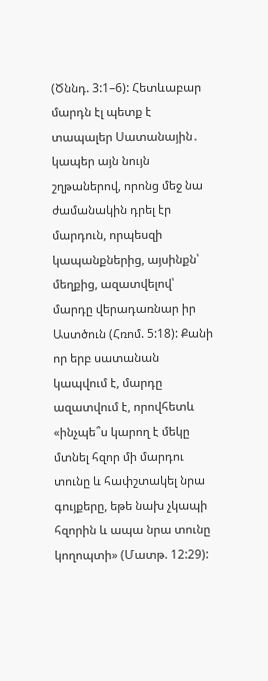(Ծննդ. 3:1–6): Հետևաբար մարդն էլ պետք է տապալեր Սատանային․ կապեր այն նույն շղթաներով, որոնց մեջ նա ժամանակին դրել էր մարդուն, որպեսզի կապանքներից, այսինքն՝ մեղքից, ազատվելով՝ մարդը վերադառնար իր Աստծուն (Հռոմ. 5:18): Քանի որ երբ սատանան կապվում է, մարդը ազատվում է, որովհետև «ինչպե՞ս կարող է մեկը մտնել հզոր մի մարդու տունը և հափշտակել նրա գույքերը, եթե նախ չկապի հզորին և ապա նրա տունը կողոպտի» (Մատթ. 12:29):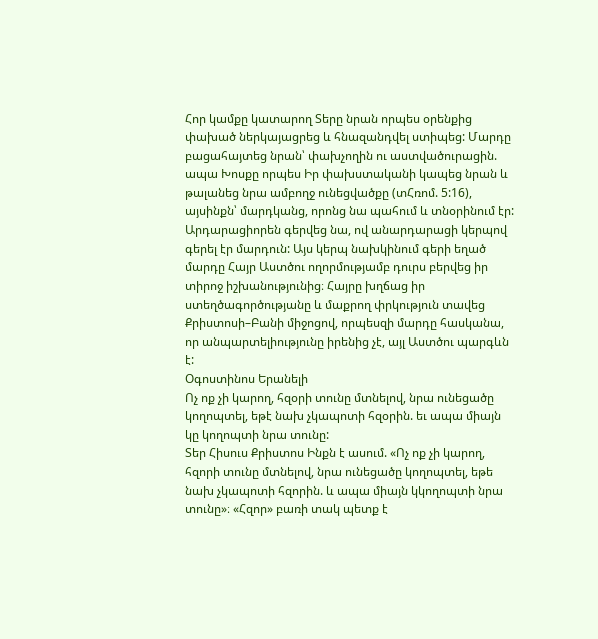Հոր կամքը կատարող Տերը նրան որպես օրենքից փախած ներկայացրեց և հնազանդվել ստիպեց: Մարդը բացահայտեց նրան՝ փախչողին ու աստվածուրացին. ապա Խոսքը որպես Իր փախստականի կապեց նրան և թալանեց նրա ամբողջ ունեցվածքը (տՀռոմ. 5:16), այսինքն՝ մարդկանց, որոնց նա պահում և տնօրինում էր: Արդարացիորեն գերվեց նա, ով անարդարացի կերպով գերել էր մարդուն: Այս կերպ նախկինում գերի եղած մարդը Հայր Աստծու ողորմությամբ դուրս բերվեց իր տիրոջ իշխանությունից։ Հայրը խղճաց իր ստեղծագործությանը և մաքրող փրկություն տավեց Քրիստոսի–Բանի միջոցով, որպեսզի մարդը հասկանա, որ անպարտելիությունը իրենից չէ, այլ Աստծու պարգևն է:
Օգոստինոս Երանելի
Ոչ ոք չի կարող, հզօրի տունը մտնելով, նրա ունեցածը կողոպտել, եթէ նախ չկապոտի հզօրին. եւ ապա միայն կը կողոպտի նրա տունը:
Տեր Հիսուս Քրիստոս Ինքն է ասում. «Ոչ ոք չի կարող, հզորի տունը մտնելով, նրա ունեցածը կողոպտել, եթե նախ չկապոտի հզորին. և ապա միայն կկողոպտի նրա տունը»։ «Հզոր» բառի տակ պետք է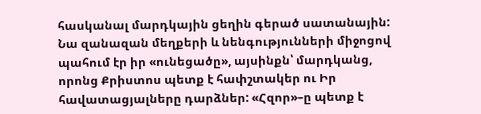հասկանալ մարդկային ցեղին գերած սատանային: Նա զանազան մեղքերի և նենգությունների միջոցով պահում էր իր «ունեցածը», այսինքն՝ մարդկանց, որոնց Քրիստոս պետք է հափշտակեր ու Իր հավատացյալները դարձներ: «Հզոր»–ը պետք է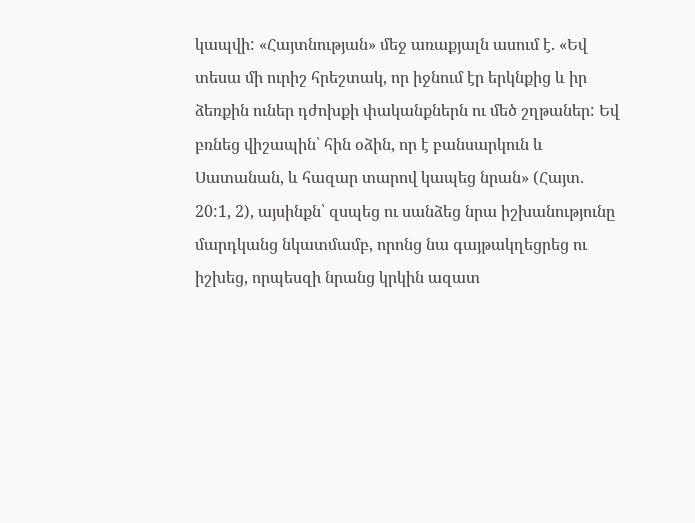կապվի: «Հայտնության» մեջ առաքյալն ասում է. «Եվ տեսա մի ուրիշ հրեշտակ, որ իջնում էր երկնքից և իր ձեռքին ուներ դժոխքի փականքներն ու մեծ շղթաներ: Եվ բռնեց վիշապին՝ հին օձին, որ է բանսարկուն և Սատանան, և հազար տարով կապեց նրան» (Հայտ. 20:1, 2), այսինքն՝ զսպեց ու սանձեց նրա իշխանությունը մարդկանց նկատմամբ, որոնց նա գայթակղեցրեց ու իշխեց, որպեսզի նրանց կրկին ազատ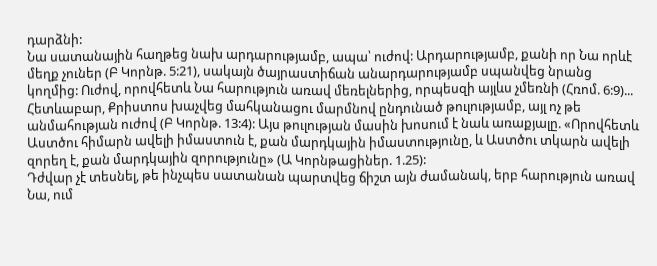դարձնի:
Նա սատանային հաղթեց նախ արդարությամբ, ապա՝ ուժով: Արդարությամբ, քանի որ Նա որևէ մեղք չուներ (Բ Կորնթ. 5:21), սակայն ծայրաստիճան անարդարությամբ սպանվեց նրանց կողմից: Ուժով, որովհետև Նա հարություն առավ մեռելներից, որպեսզի այլևս չմեռնի (Հռոմ. 6:9)... Հետևաբար, Քրիստոս խաչվեց մահկանացու մարմնով ընդունած թուլությամբ, այլ ոչ թե անմահության ուժով (Բ Կորնթ. 13:4): Այս թուլության մասին խոսում է նաև առաքյալը. «Որովհետև Աստծու հիմարն ավելի իմաստուն է, քան մարդկային իմաստությունը, և Աստծու տկարն ավելի զորեղ է, քան մարդկային զորությունը» (Ա Կորնթացիներ. 1.25):
Դժվար չէ տեսնել, թե ինչպես սատանան պարտվեց ճիշտ այն ժամանակ, երբ հարություն առավ Նա, ում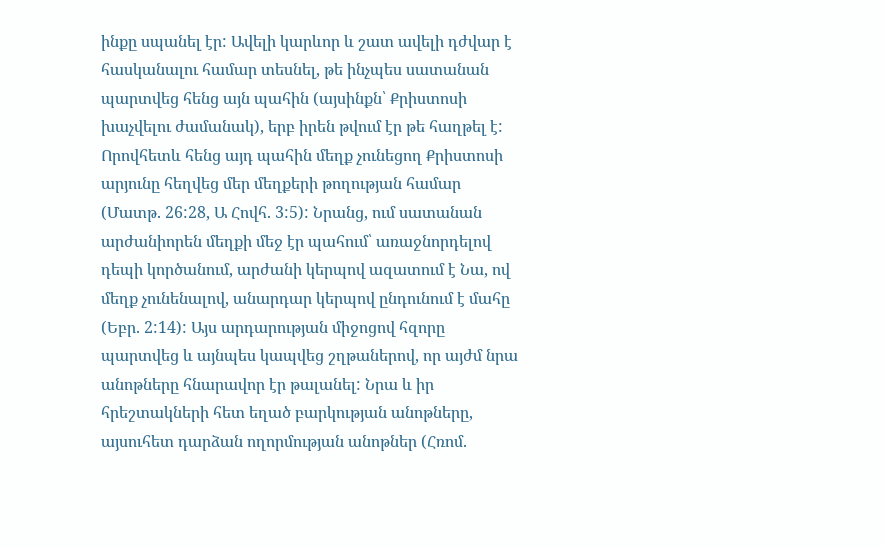ինքը սպանել էր: Ավելի կարևոր և շատ ավելի դժվար է հասկանալու համար տեսնել, թե ինչպես սատանան պարտվեց հենց այն պահին (այսինքն՝ Քրիստոսի խաչվելու ժամանակ), երբ իրեն թվում էր թե հաղթել է: Որովհետև հենց այդ պահին մեղք չունեցող Քրիստոսի արյունը հեղվեց մեր մեղքերի թողության համար (Մատթ. 26:28, Ա Հովհ. 3:5): Նրանց, ում սատանան արժանիորեն մեղքի մեջ էր պահում՝ առաջնորդելով դեպի կործանում, արժանի կերպով ազատում է Նա, ով մեղք չունենալով, անարդար կերպով ընդունում է մահը (Եբր. 2:14): Այս արդարության միջոցով հզորը պարտվեց և այնպես կապվեց շղթաներով, որ այժմ նրա անոթները հնարավոր էր թալանել: Նրա և իր հրեշտակների հետ եղած բարկության անոթները, այսուհետ դարձան ողորմության անոթներ (Հռոմ.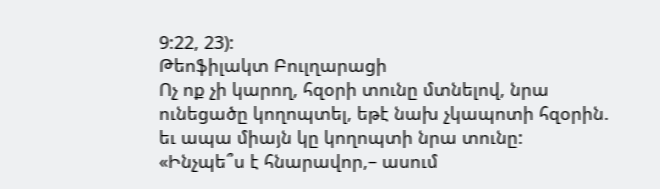9:22, 23):
Թեոֆիլակտ Բուլղարացի
Ոչ ոք չի կարող, հզօրի տունը մտնելով, նրա ունեցածը կողոպտել, եթէ նախ չկապոտի հզօրին. եւ ապա միայն կը կողոպտի նրա տունը:
«Ինչպե՞ս է հնարավոր,– ասում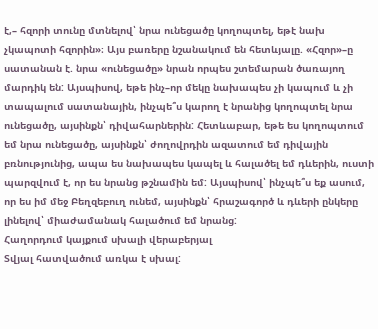է,– հզորի տունը մտնելով՝ նրա ունեցածը կողոպտել, եթէ նախ չկապոտի հզորին»։ Այս բառերը նշանակում են հետևյալը. «Հզոր»–ը սատանան է. նրա «ունեցածը» նրան որպես շտեմարան ծառայող մարդիկ են: Այսպիսով, եթե ինչ–որ մեկը նախապես չի կապում և չի տապալում սատանային, ինչպե՞ս կարող է նրանից կողոպտել նրա ունեցածը, այսինքն՝ դիվահարներին: Հետևաբար, եթե ես կողոպտում եմ նրա ունեցածը, այսինքն՝ ժողովրդին ազատում եմ դիվային բռնությունից, ապա ես նախապես կապել և հալածել եմ դևերին, ուստի պարզվում է, որ ես նրանց թշնամին եմ: Այսպիսով՝ ինչպե՞ս եք ասում, որ ես իմ մեջ Բեղզեբուղ ունեմ, այսինքն՝ հրաշագործ և դևերի ընկերը լինելով՝ միաժամանակ հալածում եմ նրանց:
Հաղորդում կայքում սխալի վերաբերյալ
Տվյալ հատվածում առկա է սխալ: